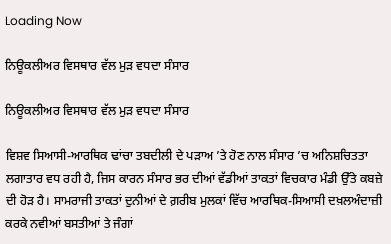Loading Now

ਨਿਊਕਲੀਅਰ ਵਿਸਥਾਰ ਵੱਲ ਮੁੜ ਵਧਦਾ ਸੰਸਾਰ

ਨਿਊਕਲੀਅਰ ਵਿਸਥਾਰ ਵੱਲ ਮੁੜ ਵਧਦਾ ਸੰਸਾਰ

ਵਿਸ਼ਵ ਸਿਆਸੀ-ਆਰਥਿਕ ਢਾਂਚਾ ਤਬਦੀਲੀ ਦੇ ਪੜਾਅ ’ਤੇ ਹੋਣ ਨਾਲ ਸੰਸਾਰ ’ਚ ਅਨਿਸ਼ਚਿਤਤਾ ਲਗਾਤਾਰ ਵਧ ਰਹੀ ਹੈ, ਜਿਸ ਕਾਰਨ ਸੰਸਾਰ ਭਰ ਦੀਆਂ ਵੱਡੀਆਂ ਤਾਕਤਾਂ ਵਿਚਕਾਰ ਮੰਡੀ ਉੱਤੇ ਕਬਜ਼ੇ ਦੀ ਹੋੜ ਹੈ। ਸਾਮਰਾਜੀ ਤਾਕਤਾਂ ਦੁਨੀਆਂ ਦੇ ਗ਼ਰੀਬ ਮੁਲਕਾਂ ਵਿੱਚ ਆਰਥਿਕ-ਸਿਆਸੀ ਦਖ਼ਲਅੰਦਾਜ਼ੀ ਕਰਕੇ ਨਵੀਆਂ ਬਸਤੀਆਂ ਤੇ ਜੰਗਾਂ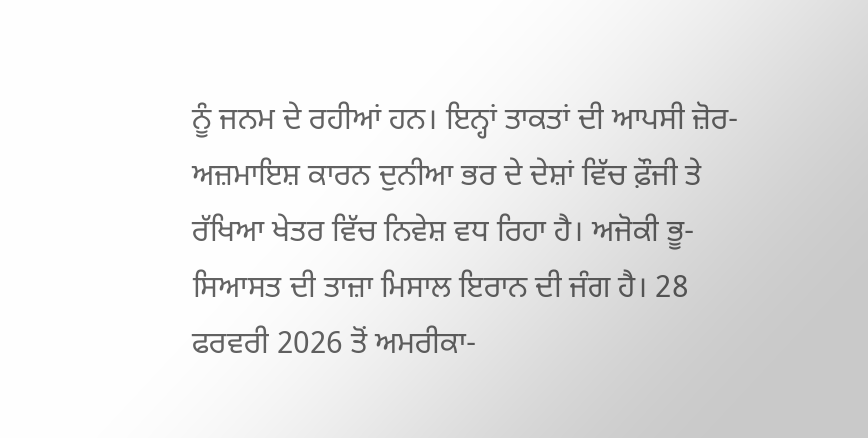ਨੂੰ ਜਨਮ ਦੇ ਰਹੀਆਂ ਹਨ। ਇਨ੍ਹਾਂ ਤਾਕਤਾਂ ਦੀ ਆਪਸੀ ਜ਼ੋਰ-ਅਜ਼ਮਾਇਸ਼ ਕਾਰਨ ਦੁਨੀਆ ਭਰ ਦੇ ਦੇਸ਼ਾਂ ਵਿੱਚ ਫ਼ੌਜੀ ਤੇ ਰੱਖਿਆ ਖੇਤਰ ਵਿੱਚ ਨਿਵੇਸ਼ ਵਧ ਰਿਹਾ ਹੈ। ਅਜੋਕੀ ਭੂ-ਸਿਆਸਤ ਦੀ ਤਾਜ਼ਾ ਮਿਸਾਲ ਇਰਾਨ ਦੀ ਜੰਗ ਹੈ। 28 ਫਰਵਰੀ 2026 ਤੋਂ ਅਮਰੀਕਾ-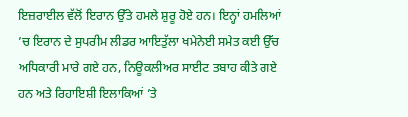ਇਜ਼ਰਾਈਲ ਵੱਲੋਂ ਇਰਾਨ ਉੱਤੇ ਹਮਲੇ ਸ਼ੁਰੂ ਹੋਏ ਹਨ। ਇਨ੍ਹਾਂ ਹਮਲਿਆਂ ’ਚ ਇਰਾਨ ਦੇ ਸੁਪਰੀਮ ਲੀਡਰ ਆਇਤੁੱਲਾ ਖਮੇਨੇਈ ਸਮੇਤ ਕਈ ਉੱਚ ਅਧਿਕਾਰੀ ਮਾਰੇ ਗਏ ਹਨ, ਨਿਊਕਲੀਅਰ ਸਾਈਟ ਤਬਾਹ ਕੀਤੇ ਗਏ ਹਨ ਅਤੇ ਰਿਹਾਇਸ਼ੀ ਇਲਾਕਿਆਂ ’ਤੇ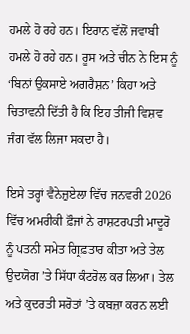ਹਮਲੇ ਹੋ ਰਹੇ ਹਨ। ਇਰਾਨ ਵੱਲੋਂ ਜਵਾਬੀ ਹਮਲੇ ਹੋ ਰਹੇ ਹਨ। ਰੂਸ ਅਤੇ ਚੀਨ ਨੇ ਇਸ ਨੂੰ ‘ਬਿਨਾਂ ਉਕਸਾਏ ਅਗਰੈਸ਼ਨ’ ਕਿਹਾ ਅਤੇ ਚਿਤਾਵਨੀ ਦਿੱਤੀ ਹੈ ਕਿ ਇਹ ਤੀਜੀ ਵਿਸ਼ਵ ਜੰਗ ਵੱਲ ਲਿਜਾ ਸਕਦਾ ਹੈ।

ਇਸੇ ਤਰ੍ਹਾਂ ਵੈਨੇਜ਼ੁਏਲਾ ਵਿੱਚ ਜਨਵਰੀ 2026 ਵਿੱਚ ਅਮਰੀਕੀ ਫ਼ੌਜਾਂ ਨੇ ਰਾਸ਼ਟਰਪਤੀ ਮਾਦੂਰੋ ਨੂੰ ਪਤਨੀ ਸਮੇਤ ਗ੍ਰਿਫ਼ਤਾਰ ਕੀਤਾ ਅਤੇ ਤੇਲ ਉਦਯੋਗ ’ਤੇ ਸਿੱਧਾ ਕੰਟਰੋਲ ਕਰ ਲਿਆ। ਤੇਲ ਅਤੇ ਕੁਦਰਤੀ ਸਰੋਤਾਂ ’ਤੇ ਕਬਜ਼ਾ ਕਰਨ ਲਈ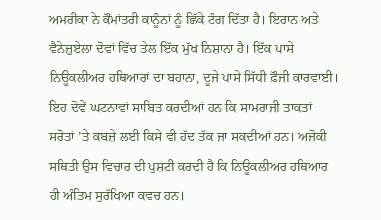ਅਮਰੀਕਾ ਨੇ ਕੌਮਾਂਤਰੀ ਕਾਨੂੰਨਾਂ ਨੂੰ ਛਿੱਕੇ ਟੰਗ ਦਿੱਤਾ ਹੈ। ਇਰਾਨ ਅਤੇ ਵੈਨੇਜ਼ੁਏਲਾ ਦੋਵਾਂ ਵਿੱਚ ਤੇਲ ਇੱਕ ਮੁੱਖ ਨਿਸ਼ਾਨਾ ਹੈ। ਇੱਕ ਪਾਸੇ ਨਿਊਕਲੀਅਰ ਹਥਿਆਰਾਂ ਦਾ ਬਹਾਨਾ, ਦੂਜੇ ਪਾਸੇ ਸਿੱਧੀ ਫ਼ੌਜੀ ਕਾਰਵਾਈ। ਇਹ ਦੋਵੇਂ ਘਟਨਾਵਾਂ ਸਾਬਿਤ ਕਰਦੀਆਂ ਹਨ ਕਿ ਸਾਮਰਾਜੀ ਤਾਕਤਾਂ ਸਰੋਤਾਂ ’ਤੇ ਕਬਜ਼ੇ ਲਈ ਕਿਸੇ ਵੀ ਹੱਦ ਤੱਕ ਜਾ ਸਕਦੀਆਂ ਹਨ। ਅਜੋਕੀ ਸਥਿਤੀ ਉਸ ਵਿਚਾਰ ਦੀ ਪੁਸ਼ਟੀ ਕਰਦੀ ਹੈ ਕਿ ਨਿਊਕਲੀਅਰ ਹਥਿਆਰ ਹੀ ਅੰਤਿਮ ਸੁਰੱਖਿਆ ਕਵਚ ਹਨ।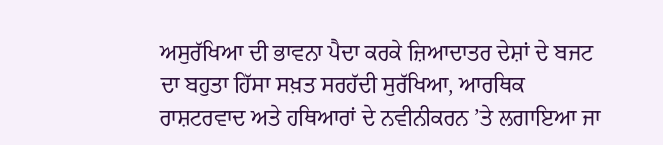ਅਸੁਰੱਖਿਆ ਦੀ ਭਾਵਨਾ ਪੈਦਾ ਕਰਕੇ ਜ਼ਿਆਦਾਤਰ ਦੇਸ਼ਾਂ ਦੇ ਬਜਟ ਦਾ ਬਹੁਤਾ ਹਿੱਸਾ ਸਖ਼ਤ ਸਰਹੱਦੀ ਸੁਰੱਖਿਆ, ਆਰਥਿਕ ਰਾਸ਼ਟਰਵਾਦ ਅਤੇ ਹਥਿਆਰਾਂ ਦੇ ਨਵੀਨੀਕਰਨ ’ਤੇ ਲਗਾਇਆ ਜਾ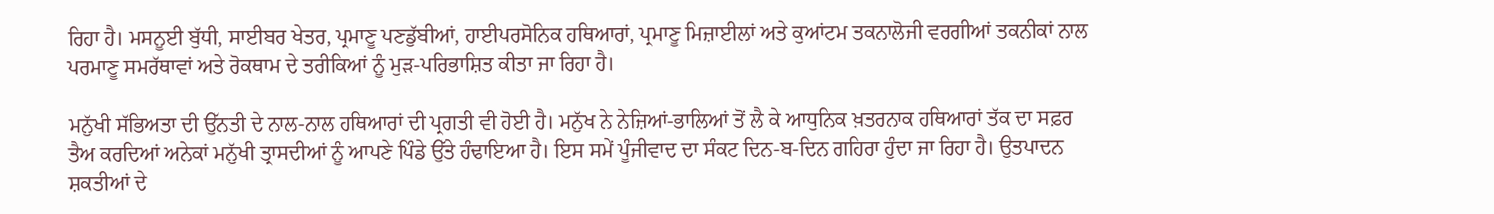ਰਿਹਾ ਹੈ। ਮਸਨੂਈ ਬੁੱਧੀ, ਸਾਈਬਰ ਖੇਤਰ, ਪ੍ਰਮਾਣੂ ਪਣਡੁੱਬੀਆਂ, ਹਾਈਪਰਸੋਨਿਕ ਹਥਿਆਰਾਂ, ਪ੍ਰਮਾਣੂ ਮਿਜ਼ਾਈਲਾਂ ਅਤੇ ਕੁਆਂਟਮ ਤਕਨਾਲੋਜੀ ਵਰਗੀਆਂ ਤਕਨੀਕਾਂ ਨਾਲ ਪਰਮਾਣੂ ਸਮਰੱਥਾਵਾਂ ਅਤੇ ਰੋਕਥਾਮ ਦੇ ਤਰੀਕਿਆਂ ਨੂੰ ਮੁੜ-ਪਰਿਭਾਸ਼ਿਤ ਕੀਤਾ ਜਾ ਰਿਹਾ ਹੈ।

ਮਨੁੱਖੀ ਸੱਭਿਅਤਾ ਦੀ ਉੱਨਤੀ ਦੇ ਨਾਲ-ਨਾਲ ਹਥਿਆਰਾਂ ਦੀ ਪ੍ਰਗਤੀ ਵੀ ਹੋਈ ਹੈ। ਮਨੁੱਖ ਨੇ ਨੇਜ਼ਿਆਂ-ਭਾਲਿਆਂ ਤੋਂ ਲੈ ਕੇ ਆਧੁਨਿਕ ਖ਼ਤਰਨਾਕ ਹਥਿਆਰਾਂ ਤੱਕ ਦਾ ਸਫ਼ਰ ਤੈਅ ਕਰਦਿਆਂ ਅਨੇਕਾਂ ਮਨੁੱਖੀ ਤ੍ਰਾਸਦੀਆਂ ਨੂੰ ਆਪਣੇ ਪਿੰਡੇ ਉੱਤੇ ਹੰਢਾਇਆ ਹੈ। ਇਸ ਸਮੇਂ ਪੂੰਜੀਵਾਦ ਦਾ ਸੰਕਟ ਦਿਨ-ਬ-ਦਿਨ ਗਹਿਰਾ ਹੁੰਦਾ ਜਾ ਰਿਹਾ ਹੈ। ਉਤਪਾਦਨ ਸ਼ਕਤੀਆਂ ਦੇ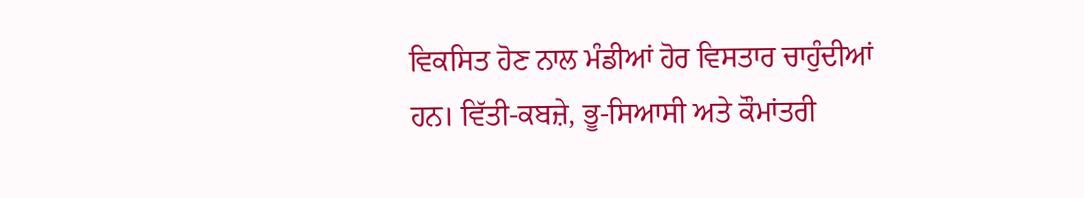ਵਿਕਸਿਤ ਹੋਣ ਨਾਲ ਮੰਡੀਆਂ ਹੋਰ ਵਿਸਤਾਰ ਚਾਹੁੰਦੀਆਂ ਹਨ। ਵਿੱਤੀ-ਕਬਜ਼ੇ, ਭੂ-ਸਿਆਸੀ ਅਤੇ ਕੌਮਾਂਤਰੀ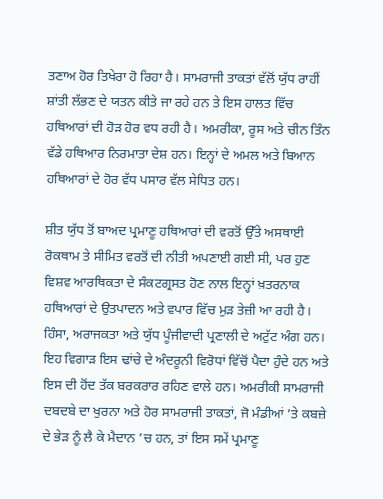ਤਣਾਅ ਹੋਰ ਤਿਖੇਰਾ ਹੋ ਰਿਹਾ ਹੈ। ਸਾਮਰਾਜੀ ਤਾਕਤਾਂ ਵੱਲੋਂ ਯੁੱਧ ਰਾਹੀਂ ਸ਼ਾਂਤੀ ਲੱਭਣ ਦੇ ਯਤਨ ਕੀਤੇ ਜਾ ਰਹੇ ਹਨ ਤੇ ਇਸ ਹਾਲਤ ਵਿੱਚ ਹਥਿਆਰਾਂ ਦੀ ਹੋੜ ਹੋਰ ਵਧ ਰਹੀ ਹੈ। ਅਮਰੀਕਾ, ਰੂਸ ਅਤੇ ਚੀਨ ਤਿੰਨ ਵੱਡੇ ਹਥਿਆਰ ਨਿਰਮਾਤਾ ਦੇਸ਼ ਹਨ। ਇਨ੍ਹਾਂ ਦੇ ਅਮਲ ਅਤੇ ਬਿਆਨ ਹਥਿਆਰਾਂ ਦੇ ਹੋਰ ਵੱਧ ਪਸਾਰ ਵੱਲ ਸੇਧਿਤ ਹਨ।

ਸ਼ੀਤ ਯੁੱਧ ਤੋਂ ਬਾਅਦ ਪ੍ਰਮਾਣੂ ਹਥਿਆਰਾਂ ਦੀ ਵਰਤੋਂ ਉੱਤੇ ਅਸਥਾਈ ਰੋਕਥਾਮ ਤੇ ਸੀਮਿਤ ਵਰਤੋਂ ਦੀ ਨੀਤੀ ਅਪਣਾਈ ਗਈ ਸੀ, ਪਰ ਹੁਣ ਵਿਸ਼ਵ ਆਰਥਿਕਤਾ ਦੇ ਸੰਕਟਗ੍ਰਸਤ ਹੋਣ ਨਾਲ ਇਨ੍ਹਾਂ ਖ਼ਤਰਨਾਕ ਹਥਿਆਰਾਂ ਦੇ ਉਤਪਾਦਨ ਅਤੇ ਵਪਾਰ ਵਿੱਚ ਮੁੜ ਤੇਜ਼ੀ ਆ ਰਹੀ ਹੈ। ਹਿੰਸਾ, ਅਰਾਜਕਤਾ ਅਤੇ ਯੁੱਧ ਪੂੰਜੀਵਾਦੀ ਪ੍ਰਣਾਲੀ ਦੇ ਅਟੁੱਟ ਅੰਗ ਹਨ। ਇਹ ਵਿਗਾੜ ਇਸ ਢਾਂਚੇ ਦੇ ਅੰਦਰੂਨੀ ਵਿਰੋਧਾਂ ਵਿੱਚੋਂ ਪੈਦਾ ਹੁੰਦੇ ਹਨ ਅਤੇ ਇਸ ਦੀ ਹੋਂਦ ਤੱਕ ਬਰਕਰਾਰ ਰਹਿਣ ਵਾਲੇ ਹਨ। ਅਮਰੀਕੀ ਸਾਮਰਾਜੀ ਦਬਦਬੇ ਦਾ ਖੁਰਨਾ ਅਤੇ ਹੋਰ ਸਾਮਰਾਜੀ ਤਾਕਤਾਂ, ਜੋ ਮੰਡੀਆਂ ’ਤੇ ਕਬਜ਼ੇ ਦੇ ਭੇੜ ਨੂੰ ਲੈ ਕੇ ਮੈਦਾਨ ’ਚ ਹਨ, ਤਾਂ ਇਸ ਸਮੇਂ ਪ੍ਰਮਾਣੂ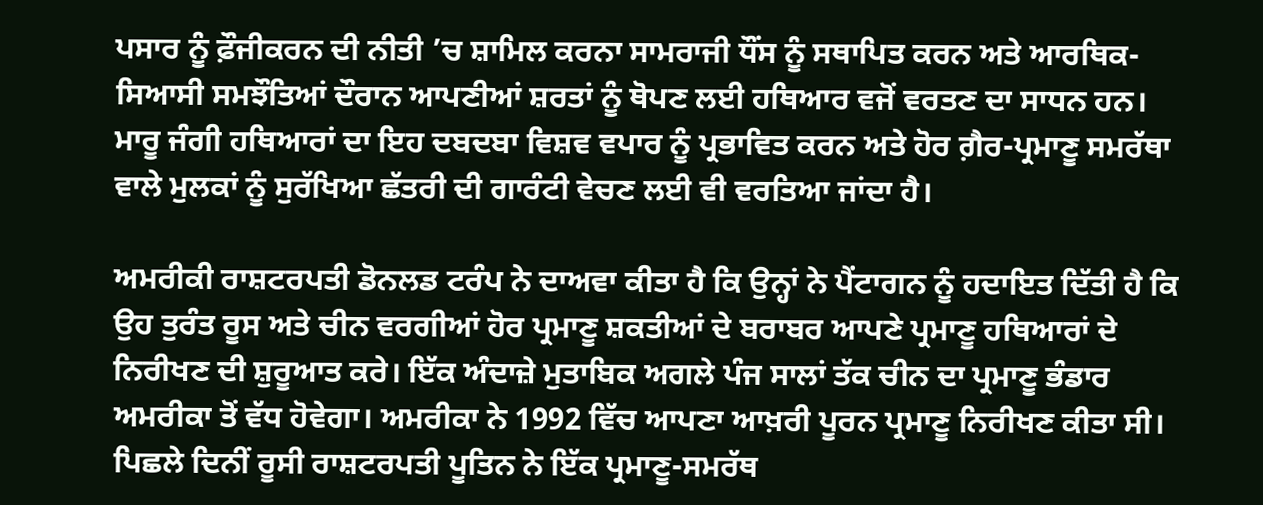ਪਸਾਰ ਨੂੰ ਫ਼ੌਜੀਕਰਨ ਦੀ ਨੀਤੀ ’ਚ ਸ਼ਾਮਿਲ ਕਰਨਾ ਸਾਮਰਾਜੀ ਧੌਂਸ ਨੂੰ ਸਥਾਪਿਤ ਕਰਨ ਅਤੇ ਆਰਥਿਕ-ਸਿਆਸੀ ਸਮਝੌਤਿਆਂ ਦੌਰਾਨ ਆਪਣੀਆਂ ਸ਼ਰਤਾਂ ਨੂੰ ਥੋਪਣ ਲਈ ਹਥਿਆਰ ਵਜੋਂ ਵਰਤਣ ਦਾ ਸਾਧਨ ਹਨ। ਮਾਰੂ ਜੰਗੀ ਹਥਿਆਰਾਂ ਦਾ ਇਹ ਦਬਦਬਾ ਵਿਸ਼ਵ ਵਪਾਰ ਨੂੰ ਪ੍ਰਭਾਵਿਤ ਕਰਨ ਅਤੇ ਹੋਰ ਗ਼ੈਰ-ਪ੍ਰਮਾਣੂ ਸਮਰੱਥਾ ਵਾਲੇ ਮੁਲਕਾਂ ਨੂੰ ਸੁਰੱਖਿਆ ਛੱਤਰੀ ਦੀ ਗਾਰੰਟੀ ਵੇਚਣ ਲਈ ਵੀ ਵਰਤਿਆ ਜਾਂਦਾ ਹੈ।

ਅਮਰੀਕੀ ਰਾਸ਼ਟਰਪਤੀ ਡੋਨਲਡ ਟਰੰਪ ਨੇ ਦਾਅਵਾ ਕੀਤਾ ਹੈ ਕਿ ਉਨ੍ਹਾਂ ਨੇ ਪੈਂਟਾਗਨ ਨੂੰ ਹਦਾਇਤ ਦਿੱਤੀ ਹੈ ਕਿ ਉਹ ਤੁਰੰਤ ਰੂਸ ਅਤੇ ਚੀਨ ਵਰਗੀਆਂ ਹੋਰ ਪ੍ਰਮਾਣੂ ਸ਼ਕਤੀਆਂ ਦੇ ਬਰਾਬਰ ਆਪਣੇ ਪ੍ਰਮਾਣੂ ਹਥਿਆਰਾਂ ਦੇ ਨਿਰੀਖਣ ਦੀ ਸ਼ੁਰੂਆਤ ਕਰੇ। ਇੱਕ ਅੰਦਾਜ਼ੇ ਮੁਤਾਬਿਕ ਅਗਲੇ ਪੰਜ ਸਾਲਾਂ ਤੱਕ ਚੀਨ ਦਾ ਪ੍ਰਮਾਣੂ ਭੰਡਾਰ ਅਮਰੀਕਾ ਤੋਂ ਵੱਧ ਹੋਵੇਗਾ। ਅਮਰੀਕਾ ਨੇ 1992 ਵਿੱਚ ਆਪਣਾ ਆਖ਼ਰੀ ਪੂਰਨ ਪ੍ਰਮਾਣੂ ਨਿਰੀਖਣ ਕੀਤਾ ਸੀ। ਪਿਛਲੇ ਦਿਨੀਂ ਰੂਸੀ ਰਾਸ਼ਟਰਪਤੀ ਪੂਤਿਨ ਨੇ ਇੱਕ ਪ੍ਰਮਾਣੂ-ਸਮਰੱਥ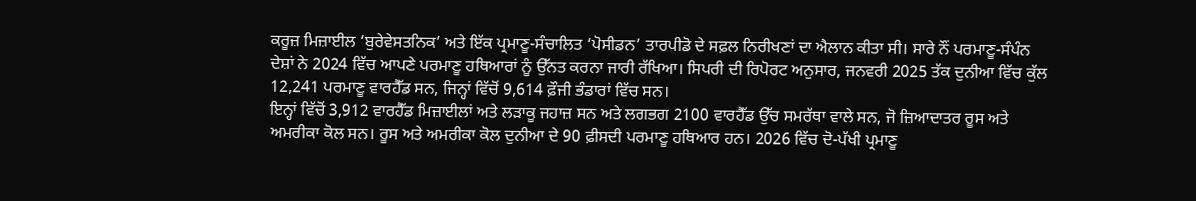ਕਰੂਜ਼ ਮਿਜ਼ਾਈਲ ‘ਬੁਰੇਵੇਸਤਨਿਕ’ ਅਤੇ ਇੱਕ ਪ੍ਰਮਾਣੂ-ਸੰਚਾਲਿਤ ‘ਪੋਸੀਡਨ’ ਤਾਰਪੀਡੋ ਦੇ ਸਫ਼ਲ ਨਿਰੀਖਣਾਂ ਦਾ ਐਲਾਨ ਕੀਤਾ ਸੀ। ਸਾਰੇ ਨੌਂ ਪਰਮਾਣੂ-ਸੰਪੰਨ ਦੇਸ਼ਾਂ ਨੇ 2024 ਵਿੱਚ ਆਪਣੇ ਪਰਮਾਣੂ ਹਥਿਆਰਾਂ ਨੂੰ ਉੱਨਤ ਕਰਨਾ ਜਾਰੀ ਰੱਖਿਆ। ਸਿਪਰੀ ਦੀ ਰਿਪੋਰਟ ਅਨੁਸਾਰ, ਜਨਵਰੀ 2025 ਤੱਕ ਦੁਨੀਆ ਵਿੱਚ ਕੁੱਲ 12,241 ਪਰਮਾਣੂ ਵਾਰਹੈੱਡ ਸਨ, ਜਿਨ੍ਹਾਂ ਵਿੱਚੋਂ 9,614 ਫ਼ੌਜੀ ਭੰਡਾਰਾਂ ਵਿੱਚ ਸਨ।
ਇਨ੍ਹਾਂ ਵਿੱਚੋਂ 3,912 ਵਾਰਹੈੱਡ ਮਿਜ਼ਾਈਲਾਂ ਅਤੇ ਲੜਾਕੂ ਜਹਾਜ਼ ਸਨ ਅਤੇ ਲਗਭਗ 2100 ਵਾਰਹੈੱਡ ਉੱਚ ਸਮਰੱਥਾ ਵਾਲੇ ਸਨ, ਜੋ ਜ਼ਿਆਦਾਤਰ ਰੂਸ ਅਤੇ ਅਮਰੀਕਾ ਕੋਲ ਸਨ। ਰੂਸ ਅਤੇ ਅਮਰੀਕਾ ਕੋਲ ਦੁਨੀਆ ਦੇ 90 ਫ਼ੀਸਦੀ ਪਰਮਾਣੂ ਹਥਿਆਰ ਹਨ। 2026 ਵਿੱਚ ਦੋ-ਪੱਖੀ ਪ੍ਰਮਾਣੂ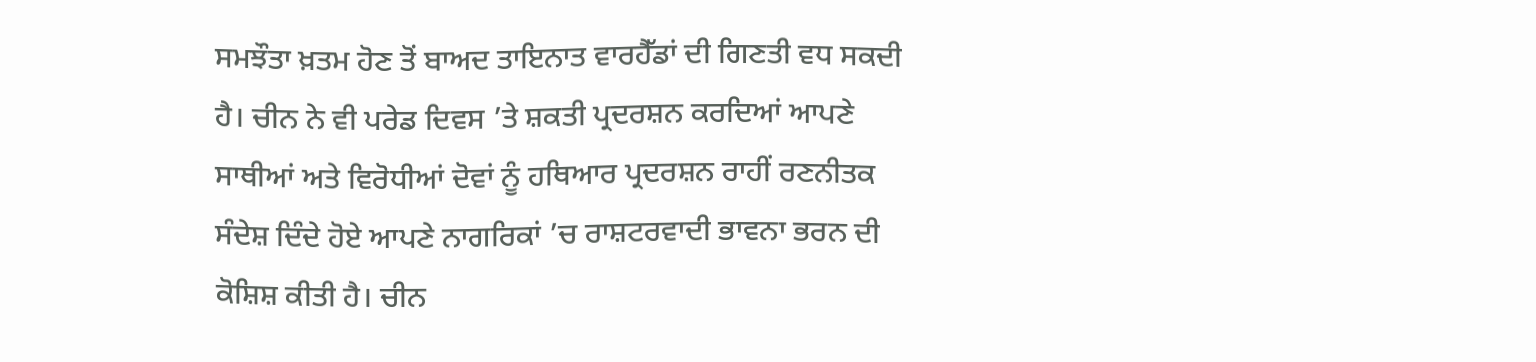ਸਮਝੌਤਾ ਖ਼ਤਮ ਹੋਣ ਤੋਂ ਬਾਅਦ ਤਾਇਨਾਤ ਵਾਰਹੈੱਡਾਂ ਦੀ ਗਿਣਤੀ ਵਧ ਸਕਦੀ ਹੈ। ਚੀਨ ਨੇ ਵੀ ਪਰੇਡ ਦਿਵਸ ’ਤੇ ਸ਼ਕਤੀ ਪ੍ਰਦਰਸ਼ਨ ਕਰਦਿਆਂ ਆਪਣੇ ਸਾਥੀਆਂ ਅਤੇ ਵਿਰੋਧੀਆਂ ਦੋਵਾਂ ਨੂੰ ਹਥਿਆਰ ਪ੍ਰਦਰਸ਼ਨ ਰਾਹੀਂ ਰਣਨੀਤਕ ਸੰਦੇਸ਼ ਦਿੰਦੇ ਹੋਏ ਆਪਣੇ ਨਾਗਰਿਕਾਂ ’ਚ ਰਾਸ਼ਟਰਵਾਦੀ ਭਾਵਨਾ ਭਰਨ ਦੀ ਕੋਸ਼ਿਸ਼ ਕੀਤੀ ਹੈ। ਚੀਨ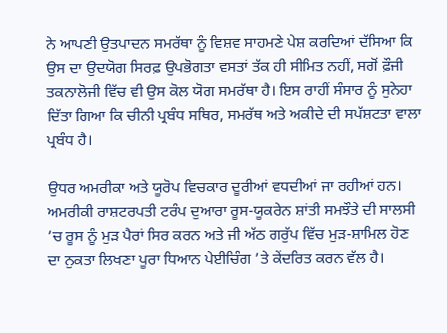ਨੇ ਆਪਣੀ ਉਤਪਾਦਨ ਸਮਰੱਥਾ ਨੂੰ ਵਿਸ਼ਵ ਸਾਹਮਣੇ ਪੇਸ਼ ਕਰਦਿਆਂ ਦੱਸਿਆ ਕਿ ਉਸ ਦਾ ਉਦਯੋਗ ਸਿਰਫ਼ ਉਪਭੋਗਤਾ ਵਸਤਾਂ ਤੱਕ ਹੀ ਸੀਮਿਤ ਨਹੀਂ, ਸਗੋਂ ਫ਼ੌਜੀ ਤਕਨਾਲੋਜੀ ਵਿੱਚ ਵੀ ਉਸ ਕੋਲ ਯੋਗ ਸਮਰੱਥਾ ਹੈ। ਇਸ ਰਾਹੀਂ ਸੰਸਾਰ ਨੂੰ ਸੁਨੇਹਾ ਦਿੱਤਾ ਗਿਆ ਕਿ ਚੀਨੀ ਪ੍ਰਬੰਧ ਸਥਿਰ, ਸਮਰੱਥ ਅਤੇ ਅਕੀਦੇ ਦੀ ਸਪੱਸ਼ਟਤਾ ਵਾਲਾ ਪ੍ਰਬੰਧ ਹੈ।

ਉਧਰ ਅਮਰੀਕਾ ਅਤੇ ਯੂਰੋਪ ਵਿਚਕਾਰ ਦੂਰੀਆਂ ਵਧਦੀਆਂ ਜਾ ਰਹੀਆਂ ਹਨ। ਅਮਰੀਕੀ ਰਾਸ਼ਟਰਪਤੀ ਟਰੰਪ ਦੁਆਰਾ ਰੂਸ-ਯੂਕਰੇਨ ਸ਼ਾਂਤੀ ਸਮਝੌਤੇ ਦੀ ਸਾਲਸੀ ’ਚ ਰੂਸ ਨੂੰ ਮੁੜ ਪੈਰਾਂ ਸਿਰ ਕਰਨ ਅਤੇ ਜੀ ਅੱਠ ਗਰੁੱਪ ਵਿੱਚ ਮੁੜ-ਸ਼ਾਮਿਲ ਹੋਣ ਦਾ ਨੁਕਤਾ ਲਿਖਣਾ ਪੂਰਾ ਧਿਆਨ ਪੇਈਚਿੰਗ ’ਤੇ ਕੇਂਦਰਿਤ ਕਰਨ ਵੱਲ ਹੈ।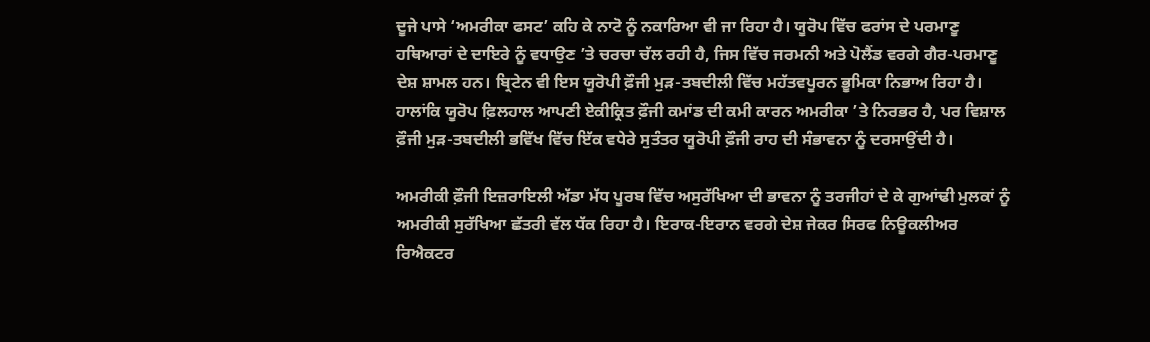ਦੂਜੇ ਪਾਸੇ ‘ਅਮਰੀਕਾ ਫਸਟ’ ਕਹਿ ਕੇ ਨਾਟੋ ਨੂੰ ਨਕਾਰਿਆ ਵੀ ਜਾ ਰਿਹਾ ਹੈ। ਯੂਰੋਪ ਵਿੱਚ ਫਰਾਂਸ ਦੇ ਪਰਮਾਣੂ ਹਥਿਆਰਾਂ ਦੇ ਦਾਇਰੇ ਨੂੰ ਵਧਾਉਣ ’ਤੇ ਚਰਚਾ ਚੱਲ ਰਹੀ ਹੈ, ਜਿਸ ਵਿੱਚ ਜਰਮਨੀ ਅਤੇ ਪੋਲੈਂਡ ਵਰਗੇ ਗੈਰ-ਪਰਮਾਣੂ ਦੇਸ਼ ਸ਼ਾਮਲ ਹਨ। ਬ੍ਰਿਟੇਨ ਵੀ ਇਸ ਯੂਰੋਪੀ ਫ਼ੌਜੀ ਮੁੜ-ਤਬਦੀਲੀ ਵਿੱਚ ਮਹੱਤਵਪੂਰਨ ਭੂਮਿਕਾ ਨਿਭਾਅ ਰਿਹਾ ਹੈ। ਹਾਲਾਂਕਿ ਯੂਰੋਪ ਫ਼ਿਲਹਾਲ ਆਪਣੀ ਏਕੀਕ੍ਰਿਤ ਫ਼ੌਜੀ ਕਮਾਂਡ ਦੀ ਕਮੀ ਕਾਰਨ ਅਮਰੀਕਾ ’ਤੇ ਨਿਰਭਰ ਹੈ, ਪਰ ਵਿਸ਼ਾਲ ਫ਼ੌਜੀ ਮੁੜ-ਤਬਦੀਲੀ ਭਵਿੱਖ ਵਿੱਚ ਇੱਕ ਵਧੇਰੇ ਸੁਤੰਤਰ ਯੂਰੋਪੀ ਫ਼ੌਜੀ ਰਾਹ ਦੀ ਸੰਭਾਵਨਾ ਨੂੰ ਦਰਸਾਉਂਦੀ ਹੈ।

ਅਮਰੀਕੀ ਫ਼ੌਜੀ ਇਜ਼ਰਾਇਲੀ ਅੱਡਾ ਮੱਧ ਪੂਰਬ ਵਿੱਚ ਅਸੁਰੱਖਿਆ ਦੀ ਭਾਵਨਾ ਨੂੰ ਤਰਜੀਹਾਂ ਦੇ ਕੇ ਗੁਆਂਢੀ ਮੁਲਕਾਂ ਨੂੰ ਅਮਰੀਕੀ ਸੁਰੱਖਿਆ ਛੱਤਰੀ ਵੱਲ ਧੱਕ ਰਿਹਾ ਹੈ। ਇਰਾਕ-ਇਰਾਨ ਵਰਗੇ ਦੇਸ਼ ਜੇਕਰ ਸਿਰਫ ਨਿਊਕਲੀਅਰ ਰਿਐਕਟਰ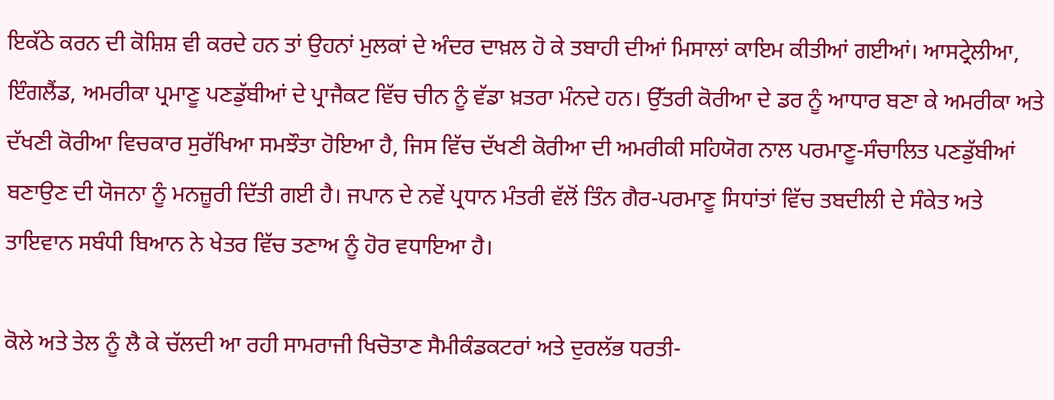ਇਕੱਠੇ ਕਰਨ ਦੀ ਕੋਸ਼ਿਸ਼ ਵੀ ਕਰਦੇ ਹਨ ਤਾਂ ਉਹਨਾਂ ਮੁਲਕਾਂ ਦੇ ਅੰਦਰ ਦਾਖ਼ਲ ਹੋ ਕੇ ਤਬਾਹੀ ਦੀਆਂ ਮਿਸਾਲਾਂ ਕਾਇਮ ਕੀਤੀਆਂ ਗਈਆਂ। ਆਸਟ੍ਰੇਲੀਆ, ਇੰਗਲੈਂਡ, ਅਮਰੀਕਾ ਪ੍ਰਮਾਣੂ ਪਣਡੁੱਬੀਆਂ ਦੇ ਪ੍ਰਾਜੈਕਟ ਵਿੱਚ ਚੀਨ ਨੂੰ ਵੱਡਾ ਖ਼ਤਰਾ ਮੰਨਦੇ ਹਨ। ਉੱਤਰੀ ਕੋਰੀਆ ਦੇ ਡਰ ਨੂੰ ਆਧਾਰ ਬਣਾ ਕੇ ਅਮਰੀਕਾ ਅਤੇ ਦੱਖਣੀ ਕੋਰੀਆ ਵਿਚਕਾਰ ਸੁਰੱਖਿਆ ਸਮਝੌਤਾ ਹੋਇਆ ਹੈ, ਜਿਸ ਵਿੱਚ ਦੱਖਣੀ ਕੋਰੀਆ ਦੀ ਅਮਰੀਕੀ ਸਹਿਯੋਗ ਨਾਲ ਪਰਮਾਣੂ-ਸੰਚਾਲਿਤ ਪਣਡੁੱਬੀਆਂ ਬਣਾਉਣ ਦੀ ਯੋਜਨਾ ਨੂੰ ਮਨਜ਼ੂਰੀ ਦਿੱਤੀ ਗਈ ਹੈ। ਜਪਾਨ ਦੇ ਨਵੇਂ ਪ੍ਰਧਾਨ ਮੰਤਰੀ ਵੱਲੋਂ ਤਿੰਨ ਗੈਰ-ਪਰਮਾਣੂ ਸਿਧਾਂਤਾਂ ਵਿੱਚ ਤਬਦੀਲੀ ਦੇ ਸੰਕੇਤ ਅਤੇ ਤਾਇਵਾਨ ਸਬੰਧੀ ਬਿਆਨ ਨੇ ਖੇਤਰ ਵਿੱਚ ਤਣਾਅ ਨੂੰ ਹੋਰ ਵਧਾਇਆ ਹੈ।

ਕੋਲੇ ਅਤੇ ਤੇਲ ਨੂੰ ਲੈ ਕੇ ਚੱਲਦੀ ਆ ਰਹੀ ਸਾਮਰਾਜੀ ਖਿਚੋਤਾਣ ਸੈਮੀਕੰਡਕਟਰਾਂ ਅਤੇ ਦੁਰਲੱਭ ਧਰਤੀ-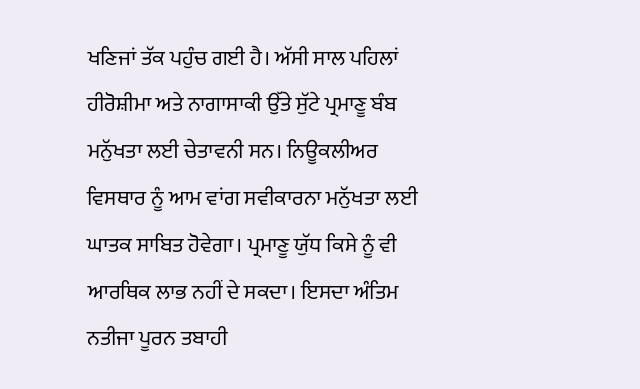ਖਣਿਜਾਂ ਤੱਕ ਪਹੁੰਚ ਗਈ ਹੈ। ਅੱਸੀ ਸਾਲ ਪਹਿਲਾਂ ਹੀਰੋਸ਼ੀਮਾ ਅਤੇ ਨਾਗਾਸਾਕੀ ਉੱਤੇ ਸੁੱਟੇ ਪ੍ਰਮਾਣੂ ਬੰਬ ਮਨੁੱਖਤਾ ਲਈ ਚੇਤਾਵਨੀ ਸਨ। ਨਿਊਕਲੀਅਰ ਵਿਸਥਾਰ ਨੂੰ ਆਮ ਵਾਂਗ ਸਵੀਕਾਰਨਾ ਮਨੁੱਖਤਾ ਲਈ ਘਾਤਕ ਸਾਬਿਤ ਹੋਵੇਗਾ। ਪ੍ਰਮਾਣੂ ਯੁੱਧ ਕਿਸੇ ਨੂੰ ਵੀ ਆਰਥਿਕ ਲਾਭ ਨਹੀਂ ਦੇ ਸਕਦਾ। ਇਸਦਾ ਅੰਤਿਮ ਨਤੀਜਾ ਪੂਰਨ ਤਬਾਹੀ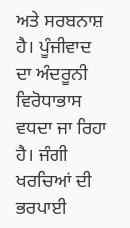ਅਤੇ ਸਰਬਨਾਸ਼ ਹੈ। ਪੂੰਜੀਵਾਦ ਦਾ ਅੰਦਰੂਨੀ ਵਿਰੋਧਾਭਾਸ ਵਧਦਾ ਜਾ ਰਿਹਾ ਹੈ। ਜੰਗੀ ਖਰਚਿਆਂ ਦੀ ਭਰਪਾਈ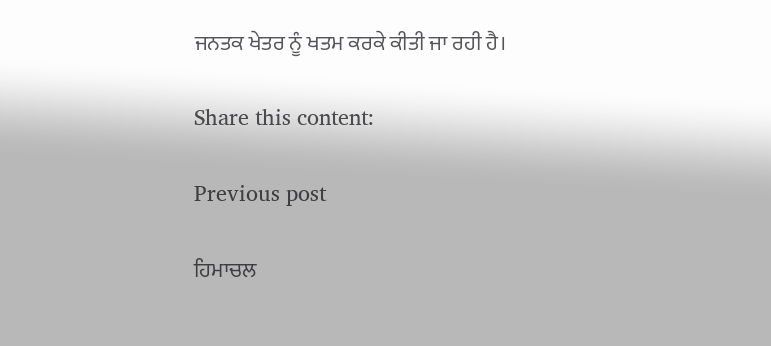ਜਨਤਕ ਖੇਤਰ ਨੂੰ ਖਤਮ ਕਰਕੇ ਕੀਤੀ ਜਾ ਰਹੀ ਹੈ।

Share this content:

Previous post

ਹਿਮਾਚਲ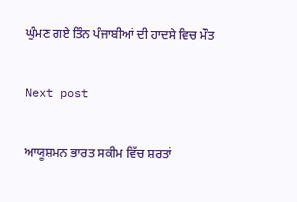ਘੁੰਮਣ ਗਏ ਤਿੰਨ ਪੰਜਾਬੀਆਂ ਦੀ ਹਾਦਸੇ ਵਿਚ ਮੌਤ

Next post

ਆਯੂਸ਼ਮਨ ਭਾਰਤ ਸਕੀਮ ਵਿੱਚ ਸ਼ਰਤਾਂ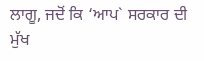ਲਾਗੂ, ਜਦੋਂ ਕਿ ‘ਆਪ` ਸਰਕਾਰ ਦੀ ਮੁੱਖ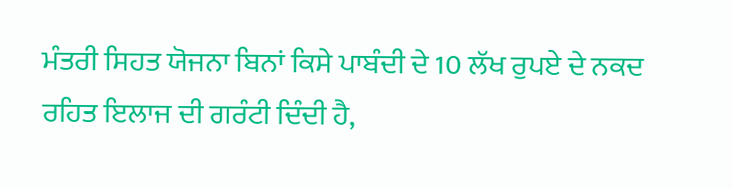ਮੰਤਰੀ ਸਿਹਤ ਯੋਜਨਾ ਬਿਨਾਂ ਕਿਸੇ ਪਾਬੰਦੀ ਦੇ 10 ਲੱਖ ਰੁਪਏ ਦੇ ਨਕਦ ਰਹਿਤ ਇਲਾਜ ਦੀ ਗਰੰਟੀ ਦਿੰਦੀ ਹੈ,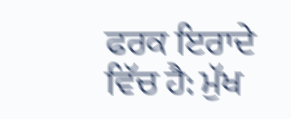ਫਰਕ ਇਰਾਦੇ ਵਿੱਚ ਹੈ: ਮੁੱਖ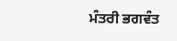ਮੰਤਰੀ ਭਗਵੰਤ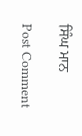ਸਿੰਘ ਮਾਨ

Post Comment